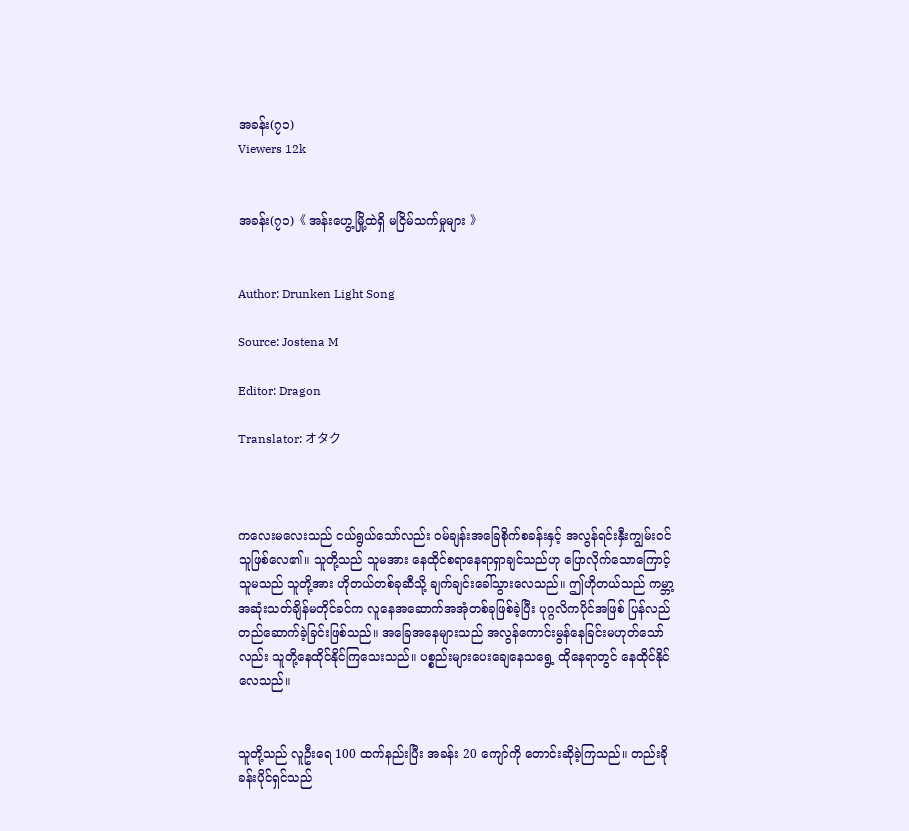အခန်း(၇၁)
Viewers 12k


အခန်း(၇၁)《 အန်းဟွေ့မြို့ထဲရှိ မငြိမ်သက်မှုများ 》


Author: Drunken Light Song

Source: Jostena M

Editor: Dragon

Translator: オタク



ကလေးမလေးသည် ငယ်ရွယ်သော်လည်း ၀မ်ချန်းအခြေစိုက်စခန်းနှင့် အလွန်ရင်းနှီးကျွမ်း၀င်သူဖြစ်လေ၏။ သူတို့သည် သူမအား နေထိုင်စရာနေရာရှာချင်သည်ဟု ပြောလိုက်သောကြောင့် သူမသည် သူတို့အား ဟိုတယ်တစ်ခုဆီသို့ ချက်ချင်းခေါ်သွားလေသည်။ ဤဟိုတယ်သည် ကမ္ဘာ့အဆုံးသတ်ချိန်မတိုင်ခင်က လူနေအဆောက်အအုံတစ်ခုဖြစ်ခဲ့ပြီး ပုဂ္ဂလိကပိုင်အဖြစ် ပြန်လည်တည်ဆောက်ခဲ့ခြင်းဖြစ်သည်။ အခြေအနေများသည် အလွန်ကောင်းမွန်နေခြင်းမဟုတ်သော်လည်း သူတို့နေထိုင်နိုင်ကြသေးသည်။ ပစ္စည်းများပေးချေနေသရွေ့ ထိုနေရာတွင် နေထိုင်နိုင်လေသည်။


သူတို့သည် လူဦးရေ 100 ထက်နည်းပြီး အခန်း 20 ကျော်ကို တောင်းဆိုခဲ့ကြသည်။ တည်းခိုခန်းပိုင်ရှင်သည်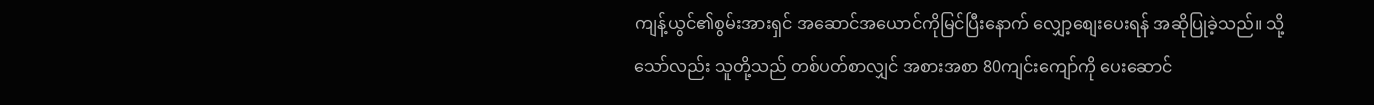ကျန့်ယွင်၏စွမ်းအားရှင် အဆောင်အယောင်ကိုမြင်ပြီးနောက် လျှော့စျေးပေးရန် အဆိုပြုခဲ့သည်။ သို့သော်လည်း သူတို့သည် တစ်ပတ်စာလျှင် အစားအစာ 80ကျင်းကျော်ကို ပေးဆောင်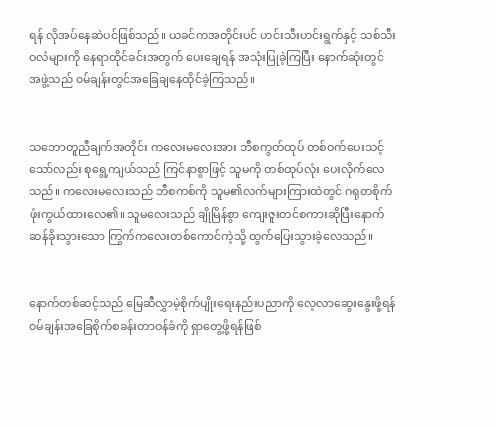ရန် လိုအပ်နေဆဲပင်ဖြစ်သည်။ ယခင်ကအတိုင်းပင် ဟင်းသီးဟင်းရွက်နှင့် သစ်သီးဝလံများကို နေရာထိုင်ခင်းအတွက် ပေးချေရန် အသုံးပြုခဲ့ကြပြီး နောက်ဆုံးတွင် အဖွဲ့သည် ၀မ်ချန်းတွင်အခြေချနေထိုင်ခဲ့ကြသည်။


သဘောတူညီချက်အတိုင်း ကလေးမလေးအား ဘီစကွတ်ထုပ် တစ်ဝက်ပေးသင့်သော်လည်း စုရွေ့ကျယ်သည် ကြင်နာစွာဖြင့် သူမကို တစ်ထုပ်လုံး ပေးလိုက်လေသည်။ ကလေးမလေးသည် ဘီစကစ်ကို သူမ၏လက်များကြားထဲတွင် ဂရုတစိုက်ဖုံးကွယ်ထားလေ၏။ သူမလေးသည် ချိုမြိန်စွာ ကျေးဇူးတင်စကားဆိုပြီးနောက် ဆန်ခိုးသွားသော ကြွက်ကလေးတစ်ကောင်ကဲ့သို့ ထွက်ပြေးသွားခဲ့လေသည်။


နောက်တစ်ဆင့်သည် မြေဆီလွှာမဲ့စိုက်ပျိုးရေးနည်းပညာကို လေ့လာဆွေးနွေးဖို့ရန် ၀မ်ချန်းအခြေစိုက်စခန်းတာဝန်ခံကို ရှာတွေ့ဖို့ရန်ဖြစ်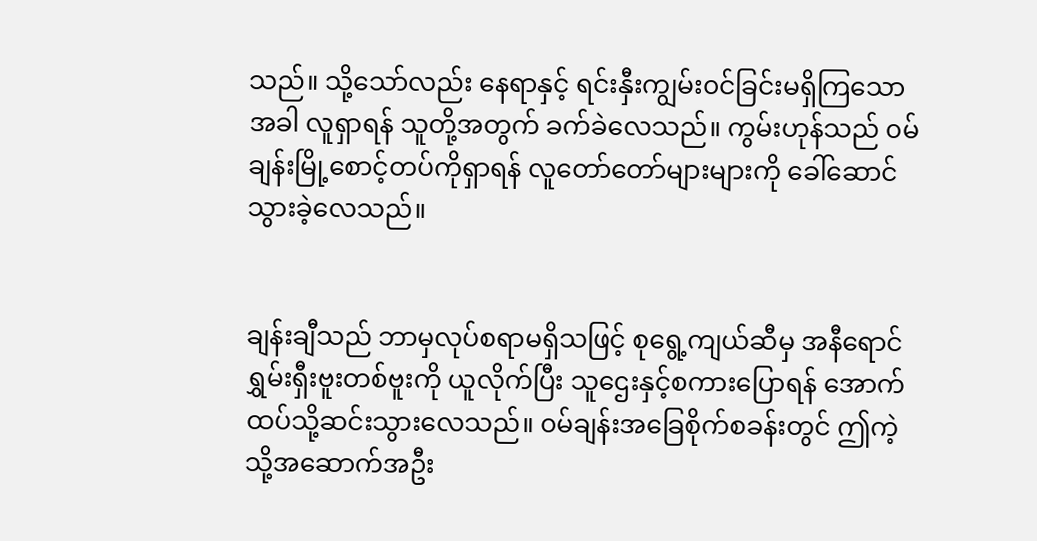သည်။ သို့သော်လည်း နေရာနှင့် ရင်းနှီးကျွမ်း၀င်ခြင်းမရှိကြသောအခါ လူရှာရန် သူတို့အတွက် ခက်ခဲလေသည်။ ကွမ်းဟုန်သည် ၀မ်ချန်းမြို့စောင့်တပ်ကိုရှာရန် လူတော်တော်များများကို ခေါ်ဆောင်သွားခဲ့လေသည်။


ချန်းချီသည် ဘာမှလုပ်စရာမရှိသဖြင့် စုရွေ့ကျယ်ဆီမှ အနီရောင်ရွှမ်းရှီးဗူးတစ်ဗူးကို ယူလိုက်ပြီး သူဌေးနှင့်စကားပြောရန် အောက်ထပ်သို့ဆင်းသွားလေသည်။ ၀မ်ချန်းအခြေစိုက်စခန်းတွင် ဤကဲ့သို့အဆောက်အဦး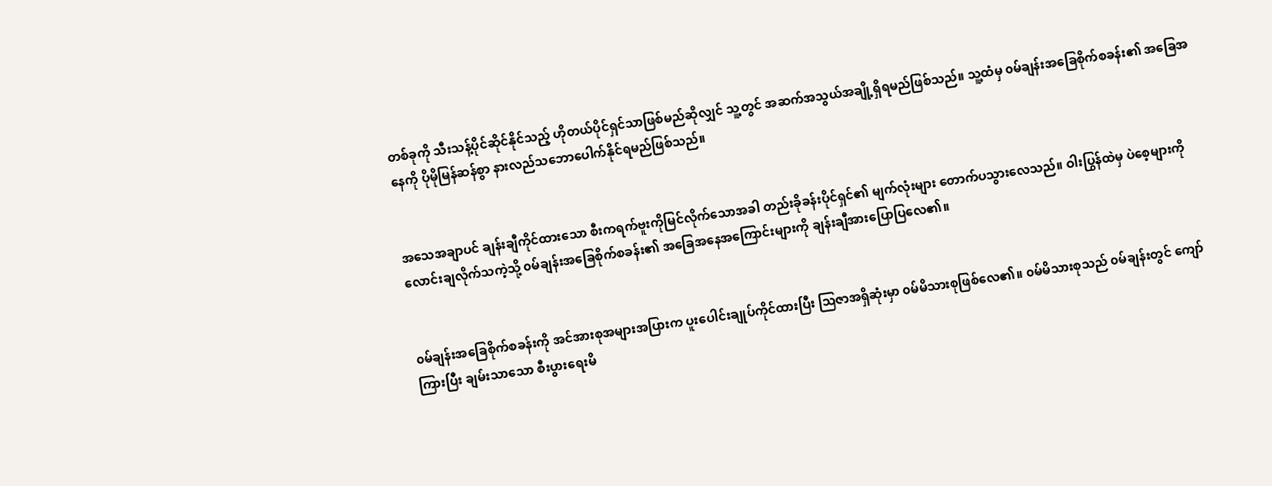တစ်ခုကို သီးသန့်ပိုင်ဆိုင်နိုင်သည့် ဟိုတယ်ပိုင်ရှင်သာဖြစ်မည်ဆိုလျှင် သူ့တွင် အဆက်အသွယ်အချို့ရှိရမည်ဖြစ်သည်။ သူ့ထံမှ ၀မ်ချန်းအခြေစိုက်စခန်း၏ အခြေအနေကို ပိုမိုမြန်ဆန်စွာ နားလည်သဘောပေါက်နိုင်ရမည်ဖြစ်သည်။


အသေအချာပင် ချန်းချီကိုင်ထားသော စီးကရက်ဗူးကိုမြင်လိုက်သောအခါ တည်းခိုခန်းပိုင်ရှင်၏ မျက်လုံးများ တောက်ပသွားလေသည်။ ဝါးပြွန်ထဲမှ ပဲစေ့များကို လောင်းချလိုက်သကဲ့သို့ ၀မ်ချန်းအခြေစိုက်စခန်း၏ အခြေအနေအကြောင်းများကို ချန်းချီအားပြောပြလေ၏။


၀မ်ချန်းအခြေစိုက်စခန်းကို အင်အားစုအများအပြားက ပူးပေါင်းချုပ်ကိုင်ထားပြီး သြဇာအရှိဆုံးမှာ ၀မ်မိသားစုဖြစ်လေ၏။ ၀မ်မိသားစုသည် ၀မ်ချန်းတွင် ကျော်ကြားပြီး ချမ်းသာသော စီးပွားရေးမိ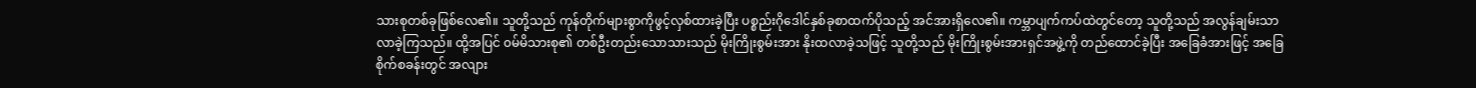သားစုတစ်ခုဖြစ်လေ၏။ သူတို့သည် ကုန်တိုက်များစွာကိုဖွင့်လှစ်ထားခဲ့ပြီး ပစ္စည်းဂိုဒေါင်နှစ်ခုစာထက်ပိုသည့် အင်အားရှိလေ၏။ ကမ္ဘာပျက်ကပ်ထဲတွင်တော့ သူတို့သည် အလွန်ချမ်းသာလာခဲ့ကြသည်။ ထို့အပြင် ၀မ်မိသားစု၏ တစ်ဦးတည်းသောသားသည် မိုးကြိုးစွမ်းအား နိုးထလာခဲ့သဖြင့် သူတို့သည် မိုးကြိုးစွမ်းအားရှင်အဖွဲ့ကို တည်ထောင်ခဲ့ပြီး အခြေခံအားဖြင့် အခြေစိုက်စခန်းတွင် အလျား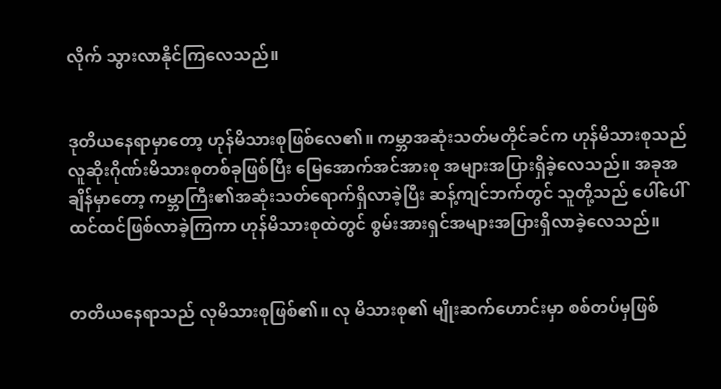လိုက် သွားလာနိုင်ကြလေသည်။


ဒုတိယနေရာမှာတော့ ဟုန်မိသားစုဖြစ်လေ၏။ ကမ္ဘာအဆုံးသတ်မတိုင်ခင်က ဟုန်မိသားစုသည် လူဆိုးဂိုဏ်းမိသားစုတစ်ခုဖြစ်ပြီး မြေအောက်အင်အားစု အများအပြားရှိခဲ့လေသည်။ အခုအချိန်မှာတော့ ကမ္ဘာကြီး၏အဆုံးသတ်ရောက်ရှိလာခဲ့ပြီး ဆန့်ကျင်ဘက်တွင် သူတို့သည် ပေါ်ပေါ်ထင်ထင်ဖြစ်လာခဲ့ကြကာ ဟုန်မိသားစုထဲတွင် စွမ်းအားရှင်အများအပြားရှိလာခဲ့လေသည်။


တတိယနေရာသည် လုမိသားစုဖြစ်၏။ လု မိသားစု၏ မျိုးဆက်ဟောင်းမှာ စစ်တပ်မှဖြစ်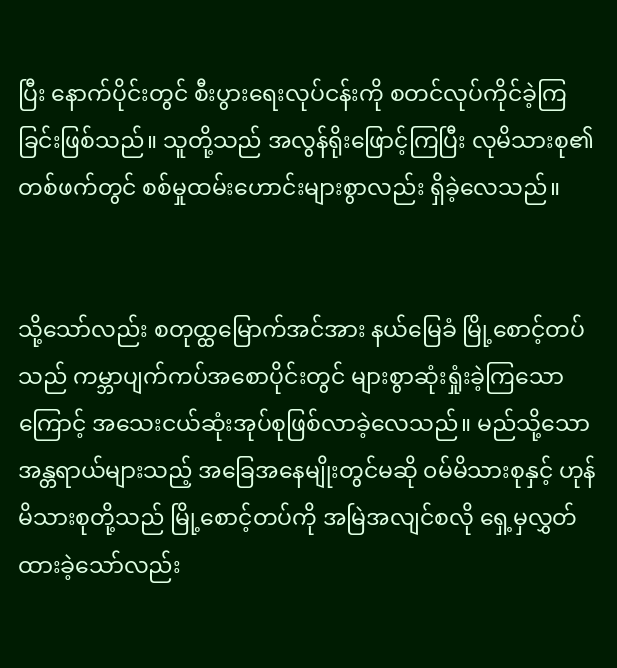ပြီး နောက်ပိုင်းတွင် စီးပွားရေးလုပ်ငန်းကို စတင်လုပ်ကိုင်ခဲ့ကြခြင်းဖြစ်သည်။ သူတို့သည် အလွန်ရိုးဖြောင့်ကြပြီး လုမိသားစု၏တစ်ဖက်တွင် စစ်မှုထမ်းဟောင်းများစွာလည်း ရှိခဲ့လေသည်။


သို့သော်လည်း စတုထ္ထမြောက်အင်အား နယ်မြေခံ မြို့စောင့်တပ်သည် ကမ္ဘာပျက်ကပ်အစောပိုင်းတွင် များစွာဆုံးရှုံးခဲ့ကြသောကြောင့် အသေးငယ်ဆုံးအုပ်စုဖြစ်လာခဲ့လေသည်။ မည်သို့သော အန္တရာယ်များသည့် အခြေအနေမျိုးတွင်မဆို ၀မ်မိသားစုနှင့် ဟုန်မိသားစုတို့သည် မြို့စောင့်တပ်ကို အမြဲအလျင်စလို ရှေ့မှလွှတ်ထားခဲ့သော်လည်း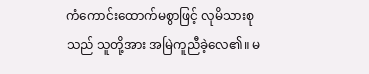ကံကောင်းထောက်မစွာဖြင့် လုမိသားစုသည် သူတို့အား အမြဲကူညီခဲ့လေ၏။ မ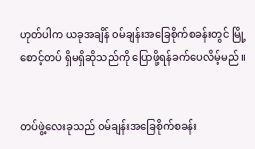ဟုတ်ပါက ယခုအချိန် ၀မ်ချန်းအခြေစိုက်စခန်းတွင် မြို့စောင့်တပ် ရှိမရှိဆိုသည်ကို ပြောဖို့ရန်ခက်ပေလိမ့်မည်။


တပ်ဖွဲ့လေးခုသည် ၀မ်ချန်းအခြေစိုက်စခန်း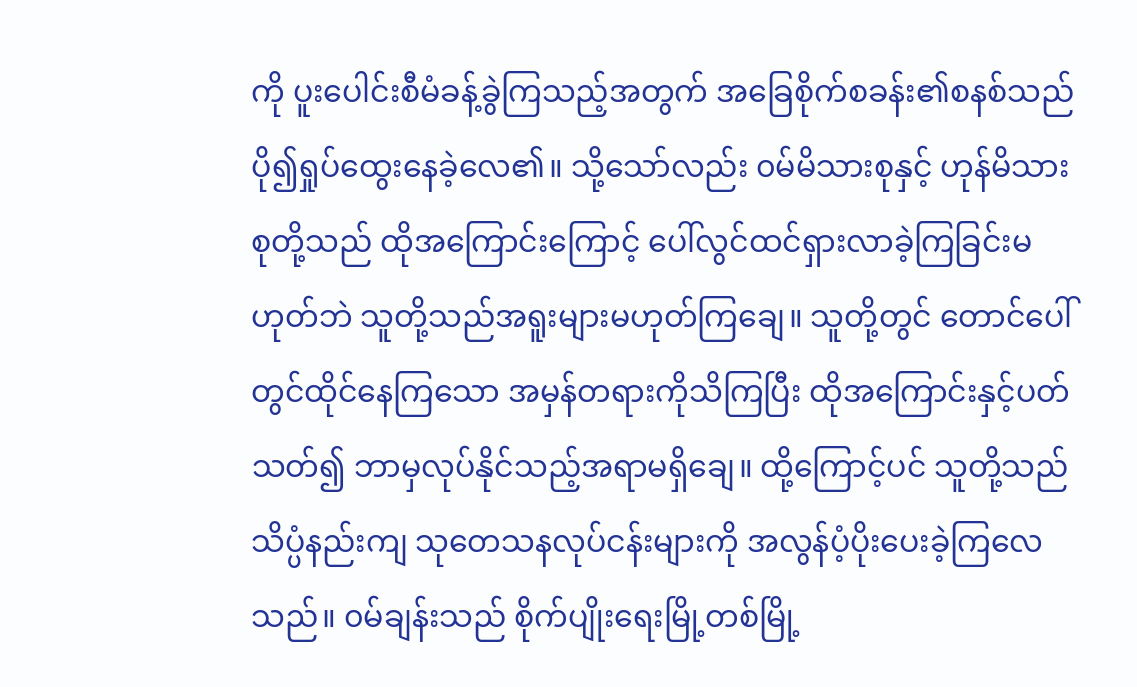ကို ပူးပေါင်းစီမံခန့်ခွဲကြသည့်အတွက် အခြေစိုက်စခန်း၏စနစ်သည် ပို၍ရှုပ်ထွေးနေခဲ့လေ၏။ သို့သော်လည်း ၀မ်မိသားစုနှင့် ဟုန်မိသားစုတို့သည် ထိုအကြောင်းကြောင့် ပေါ်လွင်ထင်ရှားလာခဲ့ကြခြင်းမဟုတ်ဘဲ သူတို့သည်အရူးများမဟုတ်ကြချေ။ သူတို့တွင် တောင်ပေါ်တွင်ထိုင်နေကြသော အမှန်တရားကိုသိကြပြီး ထိုအကြောင်းနှင့်ပတ်သတ်၍ ဘာမှလုပ်နိုင်သည့်အရာမရှိချေ။ ထို့ကြောင့်ပင် သူတို့သည် သိပ္ပံနည်းကျ သုတေသနလုပ်ငန်းများကို အလွန်ပံ့ပိုးပေးခဲ့ကြလေသည်။ ၀မ်ချန်းသည် စိုက်ပျိုးရေးမြို့တစ်မြို့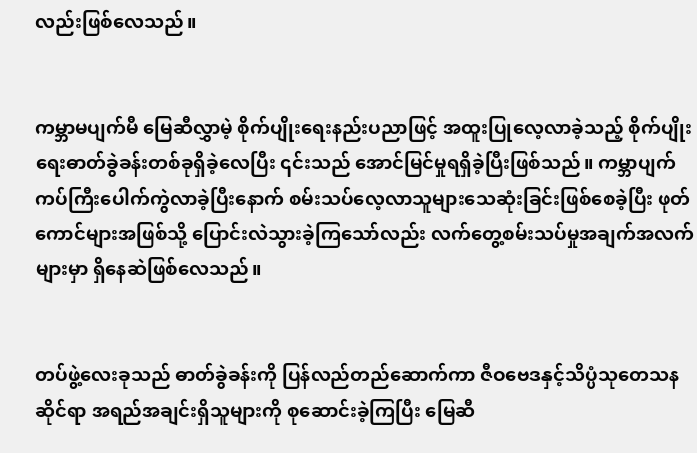လည်းဖြစ်လေသည်။


ကမ္ဘာမပျက်မီ မြေဆီလွှာမဲ့ စိုက်ပျိုးရေးနည်းပညာဖြင့် အထူးပြုလေ့လာခဲ့သည့် စိုက်ပျိုးရေးဓာတ်ခွဲခန်းတစ်ခုရှိခဲ့လေပြီး ၎င်းသည် အောင်မြင်မှုရရှိခဲ့ပြီးဖြစ်သည်။ ကမ္ဘာပျက်ကပ်ကြီးပေါက်ကွဲလာခဲ့ပြီးနောက် စမ်းသပ်လေ့လာသူများသေဆုံးခြင်းဖြစ်စေခဲ့ပြီး ဖုတ်ကောင်များအဖြစ်သို့ ပြောင်းလဲသွားခဲ့ကြသော်လည်း လက်တွေ့စမ်းသပ်မှုအချက်အလက်များမှာ ရှိနေဆဲဖြစ်လေသည်။


တပ်ဖွဲ့လေးခုသည် ဓာတ်ခွဲခန်းကို ပြန်လည်တည်ဆောက်ကာ ဇီဝဗေဒနှင့်သိပ္ပံသုတေသနဆိုင်ရာ အရည်အချင်းရှိသူများကို စုဆောင်းခဲ့ကြပြီး မြေဆီ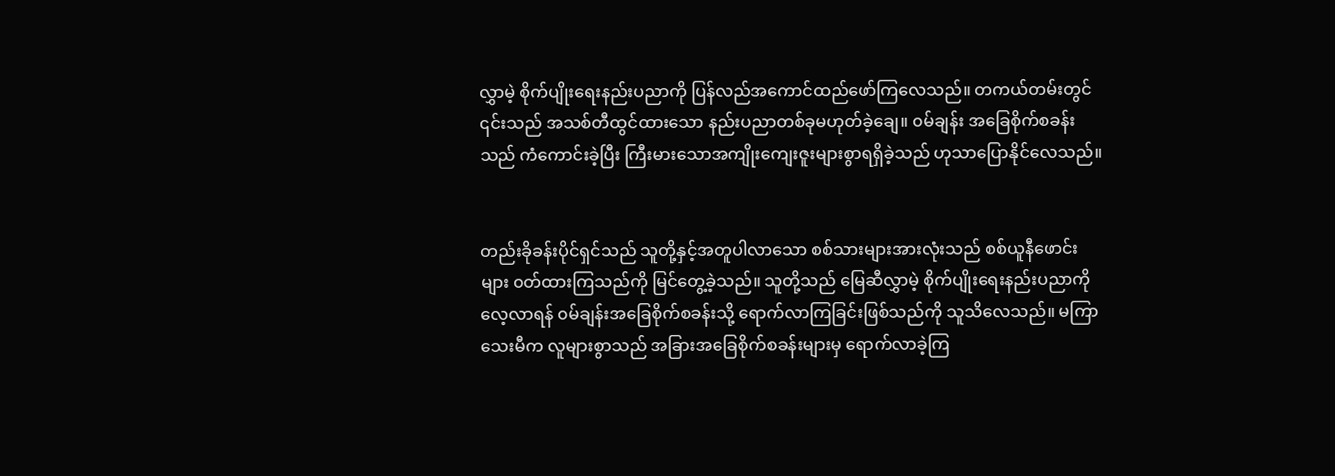လွှာမဲ့ စိုက်ပျိုးရေးနည်းပညာကို ပြန်လည်အကောင်ထည်ဖော်ကြလေသည်။ တကယ်တမ်းတွင် ၎င်းသည် အသစ်တီထွင်ထားသော နည်းပညာတစ်ခုမဟုတ်ခဲ့ချေ။ ၀မ်ချန်း အခြေစိုက်စခန်းသည် ကံကောင်းခဲ့ပြီး ကြီးမားသောအကျိုးကျေးဇူးများစွာရရှိခဲ့သည် ဟုသာပြောနိုင်လေသည်။


တည်းခိုခန်းပိုင်ရှင်သည် သူတို့နှင့်အတူပါလာသော စစ်သားများအားလုံးသည် စစ်ယူနီဖောင်းများ ၀တ်ထားကြသည်ကို မြင်တွေ့ခဲ့သည်။ သူတို့သည် မြေဆီလွှာမဲ့ စိုက်ပျိုးရေးနည်းပညာကို လေ့လာရန် ၀မ်ချန်းအခြေစိုက်စခန်းသို့ ရောက်လာကြခြင်းဖြစ်သည်ကို သူသိလေသည်။ မကြာသေးမီက လူများစွာသည် အခြားအခြေစိုက်စခန်းများမှ ရောက်လာခဲ့ကြ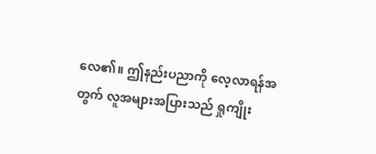လေ၏။ ဤနည်းပညာကို လေ့လာရန်အတွက် လူအများအပြားသည် ရှုကျိုး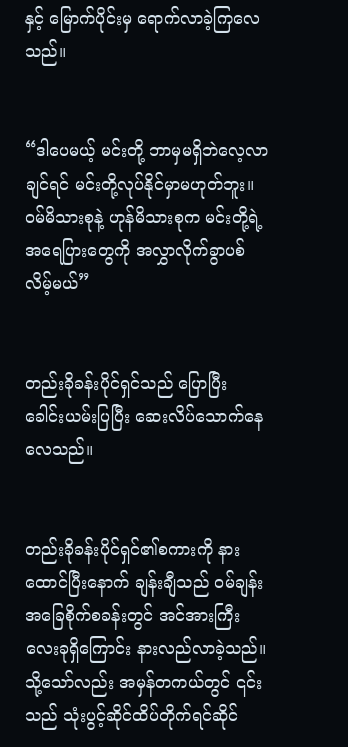နှင့် မြောက်ပိုင်းမှ ရောက်လာခဲ့ကြလေသည်။


“ဒါပေမယ့် မင်းတို့ ဘာမှမရှိဘဲလေ့လာချင်ရင် မင်းတို့လုပ်နိုင်မှာမဟုတ်ဘူး။ ၀မ်မိသားစုနဲ့ ဟုန်မိသားစုက မင်းတို့ရဲ့အရေပြားတွေကို အလွှာလိုက်ခွာပစ်လိမ့်မယ်”


တည်းခိုခန်းပိုင်ရှင်သည် ပြောပြီး ခေါင်းယမ်းပြပြီး ဆေးလိပ်သောက်နေလေသည်။


တည်းခိုခန်းပိုင်ရှင်၏စကားကို နားထောင်ပြီးနောက် ချန်းချီသည် ဝမ်ချန်းအခြေစိုက်စခန်းတွင် အင်အားကြီးလေးခုရှိကြောင်း နားလည်လာခဲ့သည်။ သို့သော်လည်း အမှန်တကယ်တွင် ၎င်းသည် သုံးပွင့်ဆိုင်ထိပ်တိုက်ရင်ဆိုင်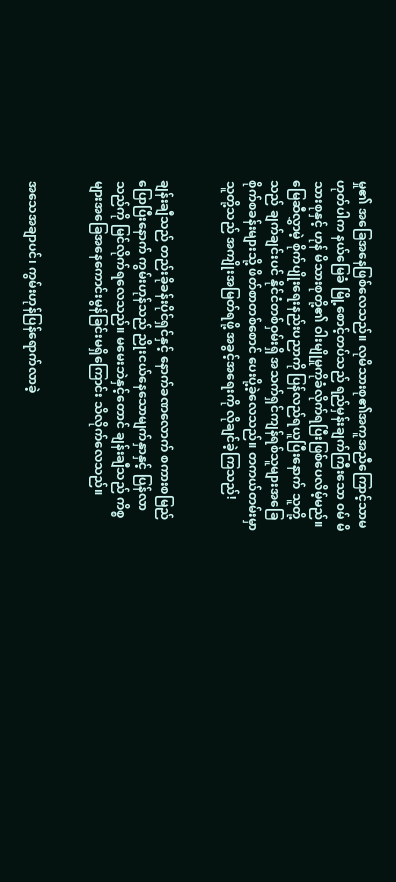မှု၏ အခြေအနေဖြစ်လေသည်။ လုမိသားစု၏အကူအညီကြောင့်သာမဟုတ်ပါက နယ်မြေခံ မြို့စောင့်တပ်သည် ရည်မှန်းချက်ကြီးသော ၀မ် မိသားစုနှင့် ဟုန် မိသားစုတို့၏ ဝါးမျိုမှုကိုခံလိုက်ရပြီးဖြစ်ပေလိမ့်မည်။ မြေဆီလွှာမဲ့ စိုက်ပျိုးရေးနည်းပညာကို ပြန်လည်ရယူပြီးနောက် သူတို့သည် ချက်ချင်းပင် နိုင်ငံတစ်ဝှမ်းရှိ အသက်ရှင်ကျန်ရစ်သူများအခြေစိုက်စခန်းများသို့ ဖိတ်စာတစ်စောင် ပေးပို့ခဲ့လေသည်။ တကယ်တမ်းမှာ သူတို့သည် အကျိုးအမြတ်ရဖို့ အခွင့်အရေးကို လိုချင်ခဲ့ကြသည်!


ချန်းချီသည် တည်းခိုခန်းပိုင်ရှင်နှင့် နောက်ခဏလောက် စကားစမြည်ပြောပြီးနောက် ကွမ်းဟုန်သည် ညိုးငယ်နေသောမျက်နှာနှင့် ပြန်လာသည်ကို မြင်လိုက်ရလေသည်။ မမေးဘဲနှင့်တောင် ချန်းချီသည် ကိစ္စများအခြေအနေကောင်းမွန်ခြင်းမရှိကြောင်း သိလိုက်လေသည်။


အသေအချာပင်၊ ကွမ်းဟုန်ပြန်ရောက်လာခဲ့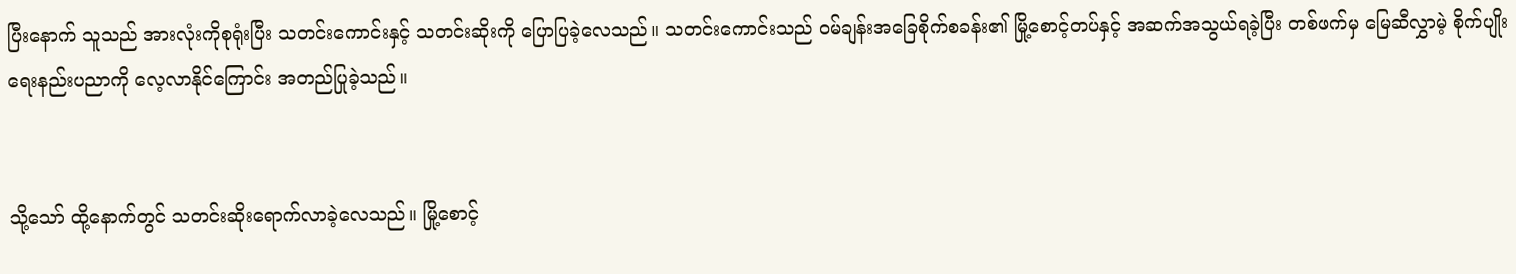ပြီးနောက် သူသည် အားလုံးကိုစုရုံးပြီး သတင်းကောင်းနှင့် သတင်းဆိုးကို ပြောပြခဲ့လေသည်။ သတင်းကောင်းသည် ဝမ်ချန်းအခြေစိုက်စခန်း၏ မြို့စောင့်တပ်နှင့် အဆက်အသွယ်ရခဲ့ပြီး တစ်ဖက်မှ မြေဆီလွှာမဲ့ စိုက်ပျိုးရေးနည်းပညာကို လေ့လာနိုင်ကြောင်း အတည်ပြုခဲ့သည်။


သို့သော် ထို့နောက်တွင် သတင်းဆိုးရောက်လာခဲ့လေသည်။ မြို့စောင့်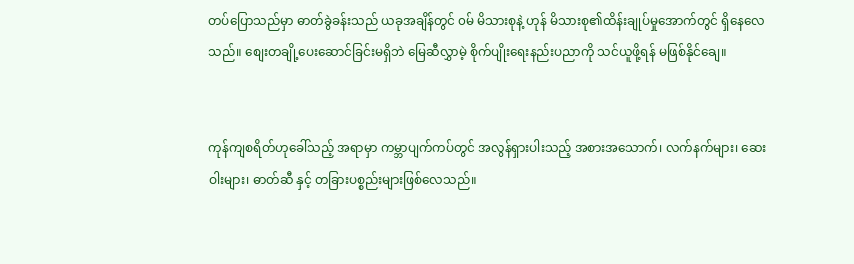တပ်ပြောသည်မှာ ဓာတ်ခွဲခန်းသည် ယခုအချိန်တွင် ၀မ် မိသားစုနဲ့ ဟုန် မိသားစု၏ထိန်းချုပ်မှုအောက်တွင် ရှိနေလေသည်။ စျေးတချို့ပေးဆောင်ခြင်းမရှိဘဲ မြေဆီလွှာမဲ့ စိုက်ပျိုးရေးနည်းပညာကို သင်ယူဖို့ရန် မဖြစ်နိုင်ချေ။


ကုန်ကျစရိတ်ဟုခေါ်သည့် အရာမှာ ကမ္ဘာပျက်ကပ်တွင် အလွန်ရှားပါးသည့် အစားအသောက်၊ လက်နက်များ၊ ဆေးဝါးများ၊ ဓာတ်ဆီ နှင့် တခြားပစ္စည်းများဖြစ်လေသည်။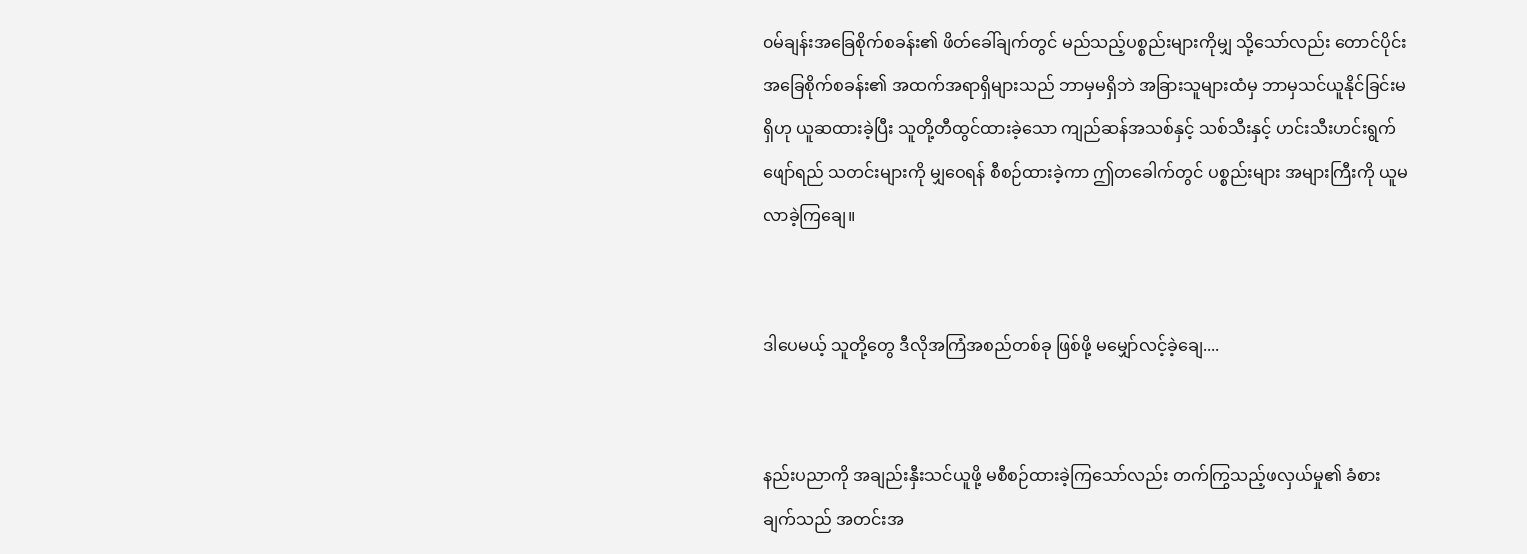၀မ်ချန်းအခြေစိုက်စခန်း၏ ဖိတ်ခေါ်ချက်တွင် မည်သည့်ပစ္စည်းများကိုမျှ သို့သော်လည်း တောင်ပိုင်းအခြေစိုက်စခန်း၏ အထက်အရာရှိများသည် ဘာမှမရှိဘဲ အခြားသူများထံမှ ဘာမှသင်ယူနိုင်ခြင်းမရှိဟု ယူဆထားခဲ့ပြီး သူတို့တီထွင်ထားခဲ့သော ကျည်ဆန်အသစ်နှင့် သစ်သီးနှင့် ဟင်းသီးဟင်းရွက်ဖျော်ရည် သတင်းများကို မျှဝေရန် စီစဉ်ထားခဲ့ကာ ဤတခေါက်တွင် ပစ္စည်းများ အများကြီးကို ယူမလာခဲ့ကြချေ။


ဒါပေမယ့် သူတို့တွေ ဒီလိုအကြံအစည်တစ်ခု ဖြစ်ဖို့ မမျှော်လင့်ခဲ့ချေ....


နည်းပညာကို အချည်းနှီးသင်ယူဖို့ မစီစဉ်ထားခဲ့ကြသော်လည်း တက်ကြွသည့်ဖလှယ်မှု၏ ခံစားချက်သည် အတင်းအ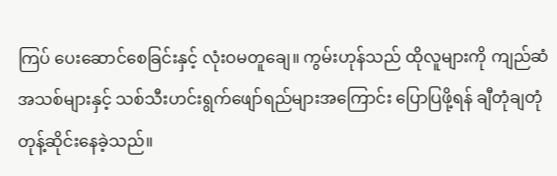ကြပ် ပေးဆောင်စေခြင်းနှင့် လုံးဝမတူချေ။ ကွမ်းဟုန်သည် ထိုလူများကို ကျည်ဆံအသစ်များနှင့် သစ်သီးဟင်းရွက်ဖျော်ရည်များအကြောင်း ပြောပြဖို့ရန် ချီတုံချတုံ တုန့်ဆိုင်းနေခဲ့သည်။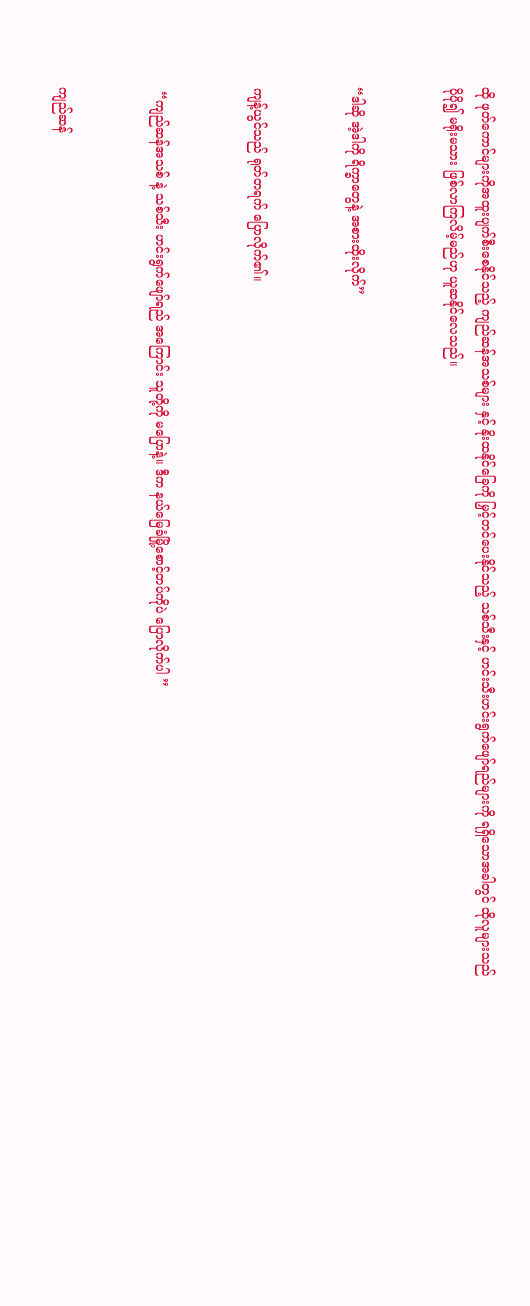ထို ဖုတ်ကောင်များကိုအထူးပျက်စီးစေနိုင်သည့် ကျည်ဆန်အသစ်များ နှင့် နိုးထနိုင်ခြေကို မြှင့်တင်ပေးနိုင်သည့် သစ်သီးနှင့် ဟင်းသီးဟင်းရွက်ဖျော်ရည်များကို ရရှိသောအခါတွင် ထိုလူများသည် ပိုပို၍ မရိုးမသား ဖြစ်လာကြလိမ့်မည်ဟု ယူဆနိုင်လေသည်။


“ဒါဆို အဲ့ဒါကို ရိက္ခာတွေနဲ့ အစားထိုးလိုက်”


ကျန့်ယွင်သည် ရုတ်တရက် ပြောလိုက်၏။


 “ကျည်ဆန်အသစ် နဲ့ သစ်သီး ဟင်းရွက်ဖျော်ရည် အကြောင်း သူတို့ကို မပြောနဲ့။ ဒီက နယ်မြေခံမြို့စောင့်တပ်ကိုပဲ ပြောလိုက်ပါ ”


ကျည်ဆန်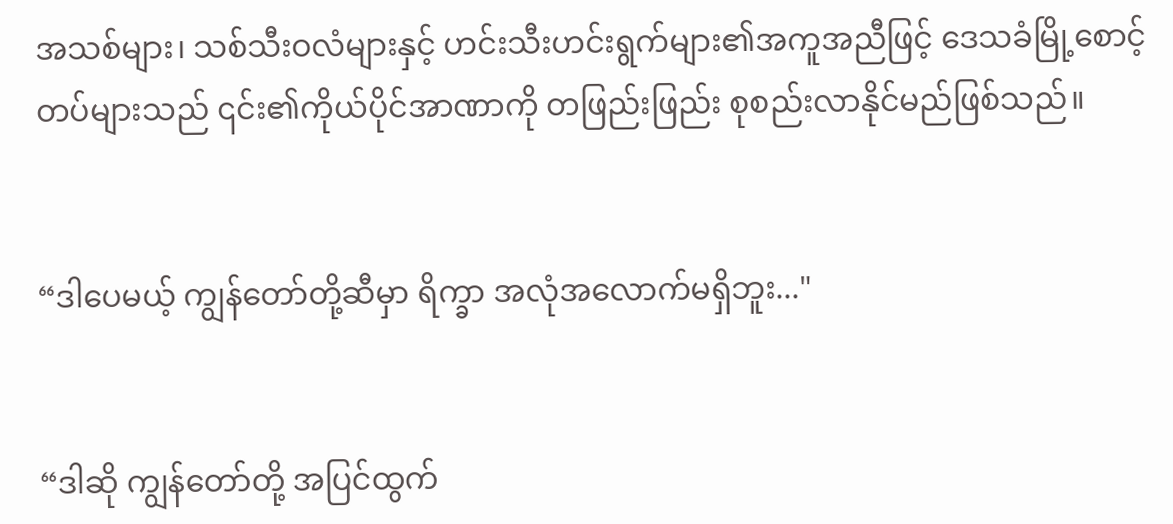အသစ်များ၊ သစ်သီးဝလံများနှင့် ဟင်းသီးဟင်းရွက်များ၏အကူအညီဖြင့် ဒေသခံမြို့စောင့်တပ်များသည် ၎င်း၏ကိုယ်ပိုင်အာဏာကို တဖြည်းဖြည်း စုစည်းလာနိုင်မည်ဖြစ်သည်။


“ဒါပေမယ့် ကျွန်တော်တို့ဆီမှာ ရိက္ခာ အလုံအလောက်မရှိဘူး..."


“ဒါဆို ကျွန်တော်တို့ အပြင်ထွက်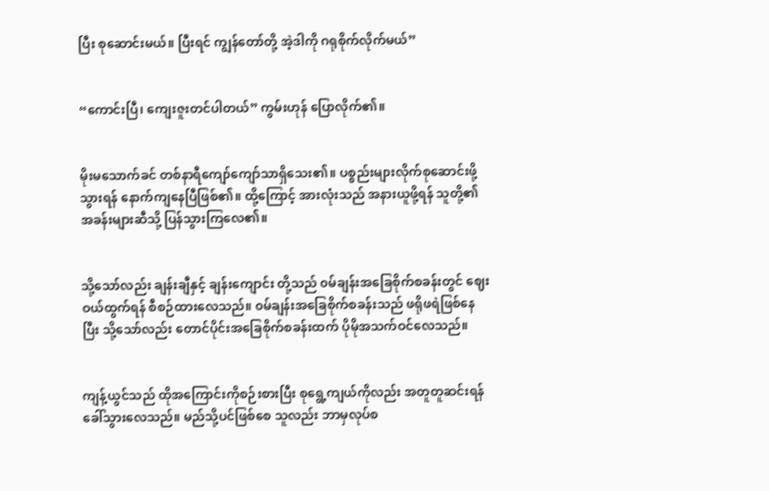ပြီး စုဆောင်းမယ်။ ပြီးရင် ကျွန်တော်တို့ အဲ့ဒါကို ဂရုစိုက်လိုက်မယ်”


“ကောင်းပြီ၊ ကျေးဇူးတင်ပါတယ်” ကွမ်းဟုန် ပြောလိုက်၏။


မိုးမသောက်ခင် တစ်နာရီကျော်ကျော်သာရှိသေး၏။ ပစ္စည်းများလိုက်စုဆောင်းဖို့ သွားရန် နောက်ကျနေပြီဖြစ်၏။ ထို့ကြောင့် အားလုံးသည် အနားယူဖို့ရန် သူတို့၏အခန်းများဆီသို့ ပြန်သွားကြလေ၏။


သို့သော်လည်း ချန်းချီနှင့် ချန်းကျောင်း တို့သည် ၀မ်ချန်းအခြေစိုက်စခန်းတွင် ဈေးဝယ်ထွက်ရန် စီစဉ်ထားလေသည်။ ၀မ်ချန်းအခြေစိုက်စခန်းသည် ဖရိုဖရဲဖြစ်နေပြီး သို့သော်လည်း တောင်ပိုင်းအခြေစိုက်စခန်းထက် ပိုမိုအသက်ဝင်လေသည်။


ကျန့်ယွင်သည် ထိုအကြောင်းကိုစဉ်းစားပြီး စုရွေ့ကျယ်ကိုလည်း အတူတူဆင်းရန် ခေါ်သွားလေသည်။ မည်သို့ပင်ဖြစ်စေ သူလည်း ဘာမှလုပ်စ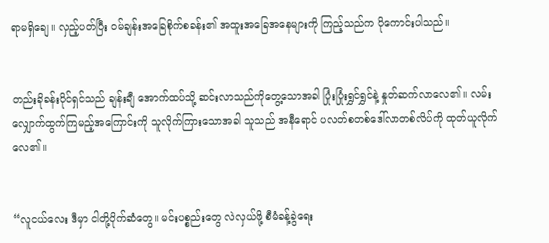ရာမရှိချေ။ လှည့်ပတ်ပြီး ၀မ်ချန်းအခြေစိုက်စခန်း၏ အထူးအခြေအနေများကို ကြည့်သည်က ပိုကောင်းပါသည်။


တည်းခိုခန်းပိုင်ရှင်သည် ချန်းချီ အောက်ထပ်သို့ ဆင်းလာသည်ကိုတွေ့သောအခါ ပြုံးပြုံးရွှင်ရွှင်နဲ့ နှုတ်ဆက်လာလေ၏။ လမ်းလျှောက်ထွက်ကြမည့်အကြောင်းကို သူလိုက်ကြားသောအခါ သူသည် အနီရောင် ပလတ်စတစ်ဒေါ်လာတစ်လိပ်ကို ထုတ်ယူလိုက်လေ၏။


“လူငယ်လေး ဒီမှာ ငါတို့ပိုက်ဆံတွေ။ မင်းပစ္စည်းတွေ လဲလှယ်ဖို့ စီမံခန့်ခွဲရေး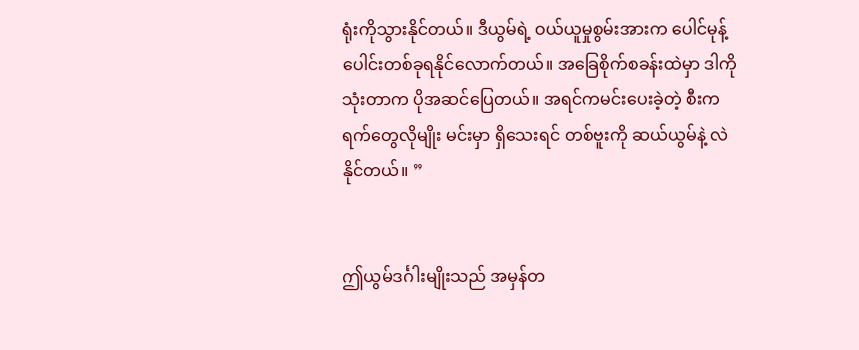ရုံးကိုသွားနိုင်တယ်။ ဒီယွမ်ရဲ့ ဝယ်ယူမှုစွမ်းအားက ပေါင်မုန့်ပေါင်းတစ်ခုရနိုင်လောက်တယ်။ အခြေစိုက်စခန်းထဲမှာ ဒါကိုသုံးတာက ပိုအဆင်ပြေတယ်။ အရင်ကမင်းပေးခဲ့တဲ့ စီးကရက်တွေလိုမျိုး မင်းမှာ ရှိသေးရင် တစ်ဗူးကို ဆယ်ယွမ်နဲ့ လဲနိုင်တယ်။ ”


ဤယွမ်ဒင်္ဂါးမျိုးသည် အမှန်တ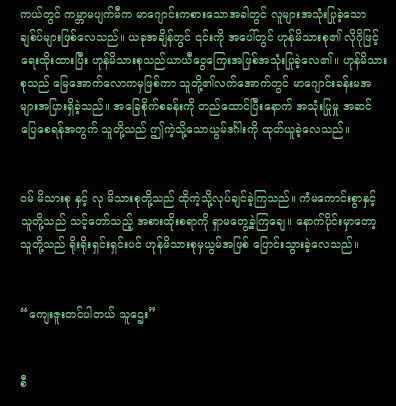ကယ်တွင် ကမ္ဘာမပျက်မီက မာဂျောင်းကစားသောအခါတွင် လူများအသုံးပြုခဲ့သော ချစ်ပ်များဖြစ်လေသည်။ ယခုအချိန်တွင် ၎င်းကို အပေါ်တွင် ဟုန်မိသားစု၏ လိုဂိုဖြင့်ရေးထိုးထားပြီး ဟုန်မိသားစုသည်ယာယီငွေကြေးအဖြစ်အသုံးပြုခဲ့လေ၏။ ဟုန်မိသားစုသည် မြေအောက်လောကမှဖြစ်ကာ သူတို့၏လက်အောက်တွင် မာဂျောင်းခန်းမအများအပြားရှိခဲ့သည်။ အခြေစိုက်စခန်းကို တည်ထောင်ပြီးနောက် အသုံးပြုမှု အဆင်ပြေစေရန်အတွက် သူတို့သည် ဤကဲ့သို့သောယွမ်ဒင်္ဂါးကို ထုတ်ယူခဲ့လေသည်။


၀မ် မိသားစု နှင့် လု မိသားစုတို့သည် ထိုကဲ့သို့လုပ်ချင်ခဲ့ကြသည်။ ကံမကောင်းစွာနှင့် သူတို့သည် သင့်တော်သည့် အစားထိုးစရာကို ရှာမတွေ့ခဲ့ကြချေ။ နောက်ပိုင်းမှာတော့ သူတို့သည် ရိုးရိုးရှင်းရှင်းပင် ဟုန်မိသားစုမှယွမ်အဖြစ် ပြောင်းသွားခဲ့လေသည်။


“ကျေးဇူးတင်ပါတယ် သူဌေး”


စီ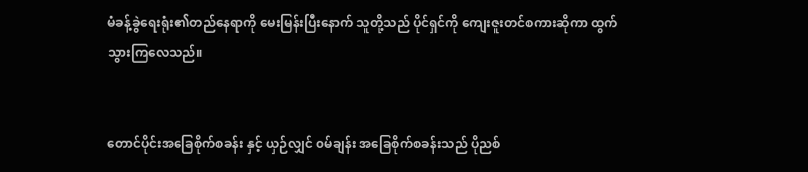မံခန့်ခွဲရေးရုံး၏တည်နေရာကို မေးမြန်းပြီးနောက် သူတို့သည် ပိုင်ရှင်ကို ကျေးဇူးတင်စကားဆိုကာ ထွက်သွားကြလေသည်။


တောင်ပိုင်းအခြေစိုက်စခန်း နှင့် ယှဉ်လျှင် ၀မ်ချန်း အခြေစိုက်စခန်းသည် ပိုညစ်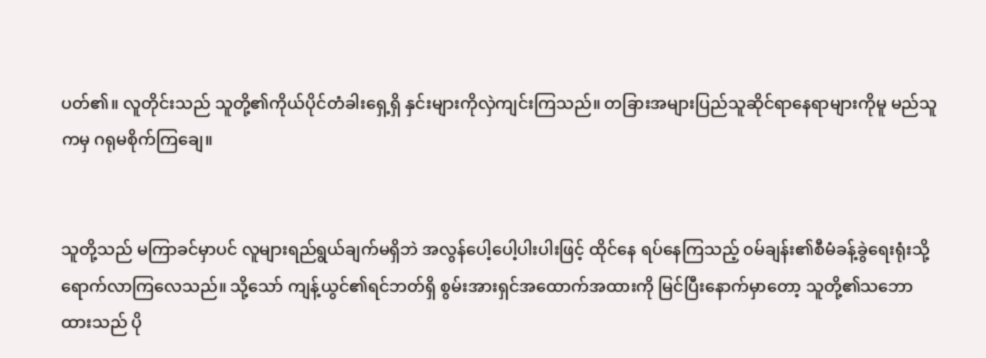ပတ်၏။ လူတိုင်းသည် သူတို့၏ကိုယ်ပိုင်တံခါးရှေ့ရှိ နှင်းများကိုလှဲကျင်းကြသည်။ တခြားအများပြည်သူဆိုင်ရာနေရာများကိုမူ မည်သူကမှ ဂရုမစိုက်ကြချေ။


သူတို့သည် မကြာခင်မှာပင် လူများရည်ရွယ်ချက်မရှိဘဲ အလွန်ပေါ့ပေါ့ပါးပါးဖြင့် ထိုင်နေ ရပ်နေကြသည့် ၀မ်ချန်း၏စီမံခန့်ခွဲရေးရုံးသို့ ရောက်လာကြလေသည်။ သို့သော် ကျန့်ယွင်၏ရင်ဘတ်ရှိ စွမ်းအားရှင်အထောက်အထားကို မြင်ပြီးနောက်မှာတော့ သူတို့၏သဘောထားသည် ပို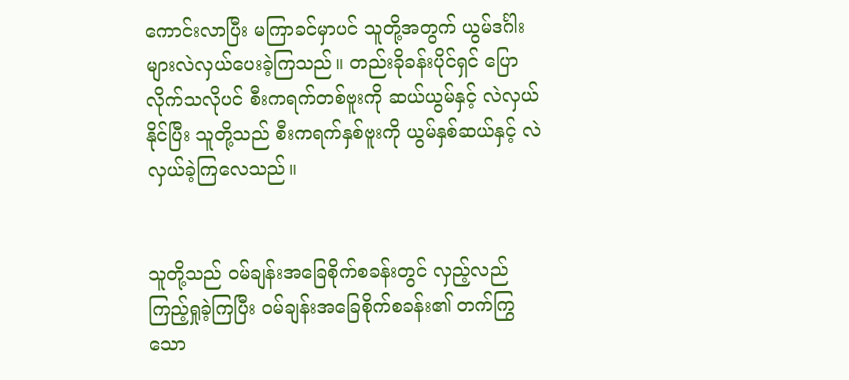ကောင်းလာပြီး မကြာခင်မှာပင် သူတို့အတွက် ယွမ်ဒင်္ဂါးများလဲလှယ်ပေးခဲ့ကြသည်။ တည်းခိုခန်းပိုင်ရှင် ပြောလိုက်သလိုပင် စီးကရက်တစ်ဗူးကို ဆယ်ယွမ်နှင့် လဲလှယ်နိုင်ပြီး သူတို့သည် စီးကရက်နှစ်ဗူးကို ယွမ်နှစ်ဆယ်နှင့် လဲလှယ်ခဲ့ကြလေသည်။


သူတို့သည် ၀မ်ချန်းအခြေစိုက်စခန်းတွင် လှည့်လည်ကြည့်ရှုခဲ့ကြပြီး ၀မ်ချန်းအခြေစိုက်စခန်း၏ တက်ကြွသော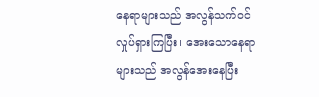နေရာများသည် အလွန်သက်ဝင်လှုပ်ရှားကြပြီး၊ အေးသောနေရာများသည် အလွန်အေးနေပြီး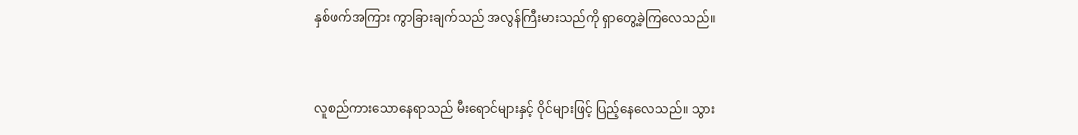နှစ်ဖက်အကြား ကွာခြားချက်သည် အလွန်ကြီးမားသည်ကို ရှာတွေ့ခဲ့ကြလေသည်။


လူစည်ကားသောနေရာသည် မီးရောင်များနှင့် ဝိုင်များဖြင့် ပြည့်‌နေလေသည်။ သွား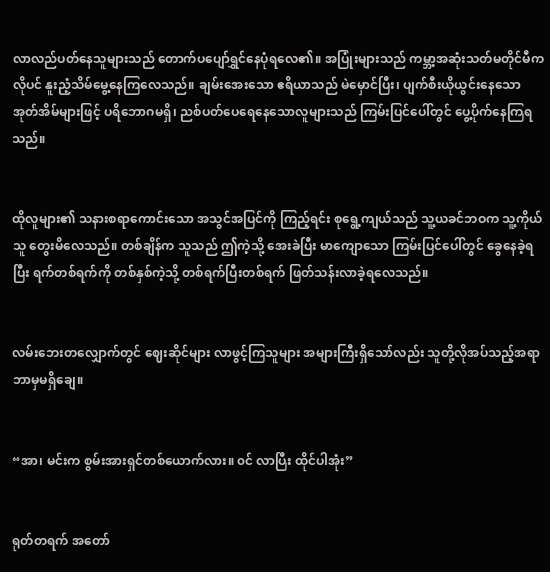လာလည်ပတ်နေသူများသည် တောက်ပပျော်ရွှင်နေပုံရလေ၏။ အပြုံးများသည် ကမ္ဘာ့အဆုံးသတ်မတိုင်မီကလိုပင် နူးညံ့သိမ်မွေ့နေကြလေသည်။ ချမ်းအေးသော ဧရိယာသည် မဲမှောင်ပြီး၊ ပျက်စီးယိုယွင်းနေသော အုတ်အိမ်များဖြင့် ပရိဘောဂမရှိ၊ ညစ်ပတ်ပေရေနေသောလူများသည် ကြမ်းပြင်ပေါ်တွင် ပွေ့ပိုက်‌နေကြရသည်။


ထိုလူများ၏ သနားစရာကောင်းသော အသွင်အပြင်ကို ကြည့်ရင်း စုရွေ့ကျယ်သည် သူ့ယခင်ဘဝက သူ့ကိုယ်သူ တွေးမိလေသည်။ တစ်ချိန်က သူသည် ဤကဲ့သို့ အေးခဲပြီး မာကျောသော ကြမ်းပြင်ပေါ်တွင် ခွေနေခဲ့ရပြီး ရက်တစ်ရက်ကို တစ်နှစ်ကဲ့သို့ တစ်ရက်ပြီးတစ်ရက် ဖြတ်သန်းလာခဲ့ရလေသည်။


လမ်းဘေးတလျှောက်တွင် ဈေးဆိုင်များ လာဖွင့်ကြသူများ အများကြီးရှိသော်လည်း သူတို့လိုအပ်သည့်အရာဘာမှမရှိချေ။


“အာ၊ မင်းက စွမ်းအားရှင်တစ်ယောက်လား။ ၀င် လာပြီး ထိုင်ပါအုံး”


ရုတ်တရက် အတော်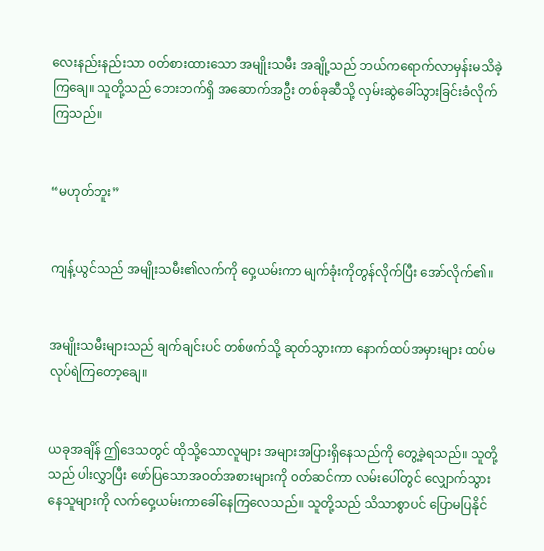လေးနည်းနည်းသာ ၀တ်စားထားသော အမျိုးသမီး အချို့သည် ဘယ်ကရောက်လာမှန်းမသိခဲ့ကြချေ။ သူတို့သည် ဘေးဘက်ရှိ အဆောက်အဦး တစ်ခုဆီသို့ လှမ်းဆွဲ‌ခေါ်သွားခြင်းခံလိုက်ကြသည်။


“မဟုတ်ဘူး”


ကျန့်ယွင်သည် အမျိုးသမီး၏လက်ကို ဝှေ့ယမ်းကာ မျက်ခုံးကိုတွန်လိုက်ပြီး အော်လိုက်၏။


အမျိုးသမီးများသည် ချက်ချင်းပင် တစ်ဖက်သို့ ဆုတ်သွားကာ နောက်ထပ်အမှားများ ထပ်မလုပ်ရဲကြတော့ချေ။


ယခုအချိန် ဤဒေသတွင် ထိုသို့သောလူများ အများအပြားရှိနေသည်ကို တွေ့ခဲ့ရသည်။ သူတို့သည် ပါးလွှာပြီး ဖော်ပြသောအဝတ်အစားများကို ၀တ်ဆင်ကာ လမ်းပေါ်တွင် လျှောက်သွားနေသူများကို လက်ဝှေ့ယမ်းကာခေါ်နေကြလေသည်။ သူတို့သည် သိသာစွာပင် ပြောမပြနိုင်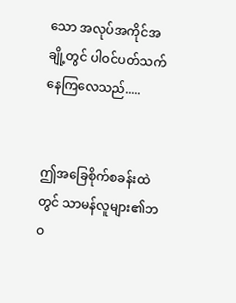သော အလုပ်အကိုင်အချို့တွင် ပါဝင်ပတ်သက်နေကြလေသည်.....


ဤအခြေစိုက်စခန်းထဲတွင် သာမန်လူများ၏ဘဝ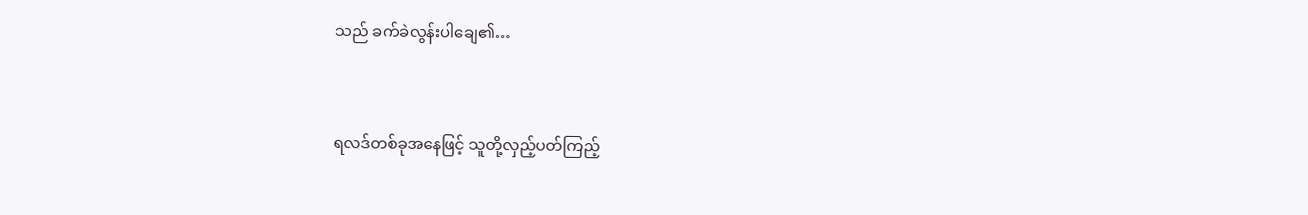သည် ခက်ခဲလွန်းပါချေ၏…


ရလဒ်တစ်ခုအနေဖြင့် သူတို့လှည့်ပတ်ကြည့်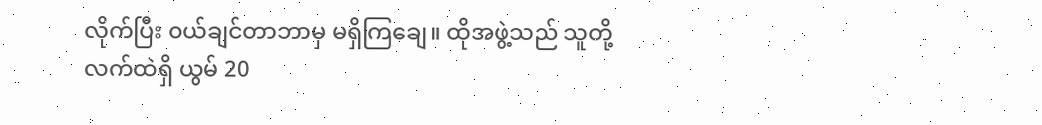လိုက်ပြီး ၀ယ်ချင်တာဘာမှ မရှိကြချေ။ ထိုအဖွဲ့သည် သူတို့လက်ထဲရှိ ယွမ် 20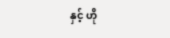နှင့် ဟို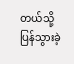တယ်သို့ ပြန်သွားခဲ့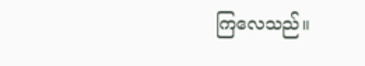ကြလေသည်။